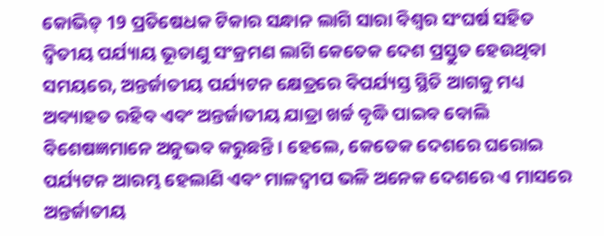କୋଭିଡ୍ 19 ପ୍ରତିଷେଧକ ଟିକାର ସନ୍ଧାନ ଲାଗି ସାରା ବିଶ୍ବର ସଂଘର୍ଷ ସହିତ ଦ୍ବିତୀୟ ପର୍ଯ୍ୟାୟ ଭୂତାଣୁ ସଂକ୍ରମଣ ଲାଗି କେତେକ ଦେଶ ପ୍ରସ୍ତୁତ ହେଉଥିବା ସମୟରେ, ଅନ୍ତର୍ଜାତୀୟ ପର୍ଯ୍ୟଟନ କ୍ଷେତ୍ରରେ ବିପର୍ଯ୍ୟସ୍ତ ସ୍ଥିତି ଆଗକୁ ମଧ୍ୟ ଅବ୍ୟାହତ ରହିବ ଏବଂ ଅନ୍ତର୍ଜାତୀୟ ଯାତ୍ରା ଖର୍ଚ୍ଚ ବୃଦ୍ଧି ପାଇବ ବୋଲି ବିଶେଷଜ୍ଞମାନେ ଅନୁଭବ କରୁଛନ୍ତି । ହେଲେ, କେତେକ ଦେଶରେ ଘରୋଇ ପର୍ଯ୍ୟଟନ ଆରମ୍ଭ ହେଲାଣି ଏବଂ ମାଳଦ୍ବୀପ ଭଳି ଅନେକ ଦେଶରେ ଏ ମାସରେ ଅନ୍ତର୍ଜାତୀୟ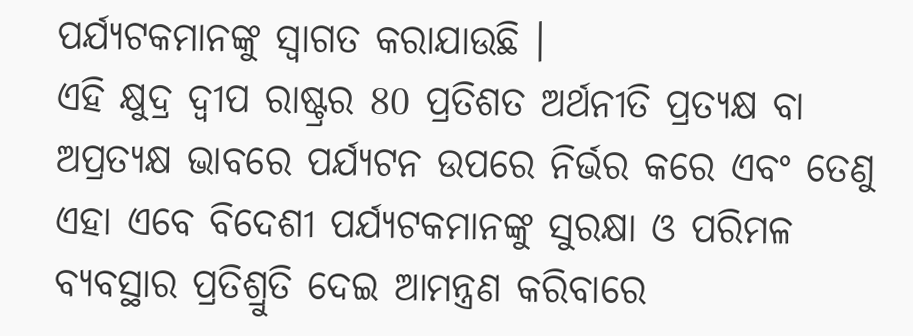ପର୍ଯ୍ୟଟକମାନଙ୍କୁ ସ୍ବାଗତ କରାଯାଉଛି ।
ଏହି କ୍ଷୁଦ୍ର ଦ୍ବୀପ ରାଷ୍ଟ୍ରର 80 ପ୍ରତିଶତ ଅର୍ଥନୀତି ପ୍ରତ୍ୟକ୍ଷ ବା ଅପ୍ରତ୍ୟକ୍ଷ ଭାବରେ ପର୍ଯ୍ୟଟନ ଉପରେ ନିର୍ଭର କରେ ଏବଂ ତେଣୁ ଏହା ଏବେ ବିଦେଶୀ ପର୍ଯ୍ୟଟକମାନଙ୍କୁ ସୁରକ୍ଷା ଓ ପରିମଳ ବ୍ୟବସ୍ଥାର ପ୍ରତିଶ୍ରୁତି ଦେଇ ଆମନ୍ତ୍ରଣ କରିବାରେ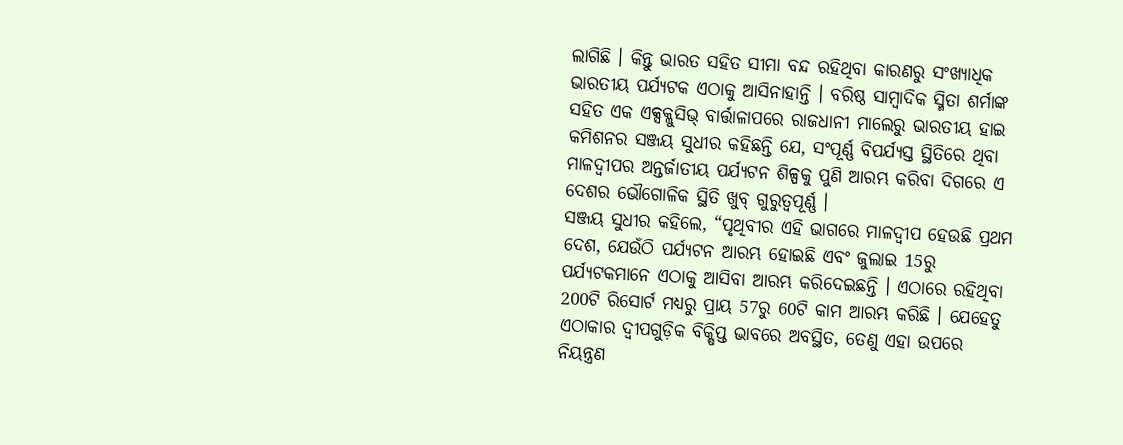ଲାଗିଛି । କିନ୍ତୁ ଭାରତ ସହିତ ସୀମା ବନ୍ଦ ରହିଥିବା କାରଣରୁ ସଂଖ୍ୟାଧିକ ଭାରତୀୟ ପର୍ଯ୍ୟଟକ ଏଠାକୁ ଆସିନାହାନ୍ତି । ବରିଷ୍ଠ ସାମ୍ବାଦିକ ସ୍ମିତା ଶର୍ମାଙ୍କ ସହିତ ଏକ ଏକ୍ସକ୍ଲୁସିଭ୍ ବାର୍ତ୍ତାଳାପରେ ରାଜଧାନୀ ମାଲେରୁ ଭାରତୀୟ ହାଇ କମିଶନର ସଞ୍ଜୟ ସୁଧୀର କହିଛନ୍ତି ଯେ, ସଂପୂର୍ଣ୍ଣ ବିପର୍ଯ୍ୟସ୍ତ ସ୍ଥିତିରେ ଥିବା ମାଳଦ୍ବୀପର ଅନ୍ତର୍ଜାତୀୟ ପର୍ଯ୍ୟଟନ ଶିଳ୍ପକୁ ପୁଣି ଆରମ୍ଭ କରିବା ଦିଗରେ ଏ ଦେଶର ଭୌଗୋଳିକ ସ୍ଥିତି ଖୁବ୍ ଗୁରୁତ୍ବପୂର୍ଣ୍ଣ ।
ସଞ୍ଜୟ ସୁଧୀର କହିଲେ, “ପୃଥିବୀର ଏହି ଭାଗରେ ମାଳଦ୍ବୀପ ହେଉଛି ପ୍ରଥମ ଦେଶ, ଯେଉଁଠି ପର୍ଯ୍ୟଟନ ଆରମ୍ଭ ହୋଇଛି ଏବଂ ଜୁଲାଇ 15ରୁ ପର୍ଯ୍ୟଟକମାନେ ଏଠାକୁ ଆସିବା ଆରମ୍ଭ କରିଦେଇଛନ୍ତି । ଏଠାରେ ରହିଥିବା 200ଟି ରିସୋର୍ଟ ମଧ୍ୟରୁ ପ୍ରାୟ 57ରୁ 60ଟି କାମ ଆରମ୍ଭ କରିଛି । ଯେହେତୁ ଏଠାକାର ଦ୍ବୀପଗୁଡ଼ିକ ବିକ୍ଷିପ୍ତ ଭାବରେ ଅବସ୍ଥିତ, ତେଣୁ ଏହା ଉପରେ ନିୟନ୍ତ୍ରଣ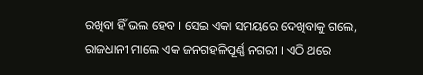ରଖିବା ହିଁ ଭଲ ହେବ । ସେଇ ଏକା ସମୟରେ ଦେଖିବାକୁ ଗଲେ, ରାଜଧାନୀ ମାଲେ ଏକ ଜନଗହଳିପୂର୍ଣ୍ଣ ନଗରୀ । ଏଠି ଥରେ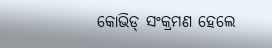କୋଭିଡ୍ ସଂକ୍ରମଣ ହେଲେ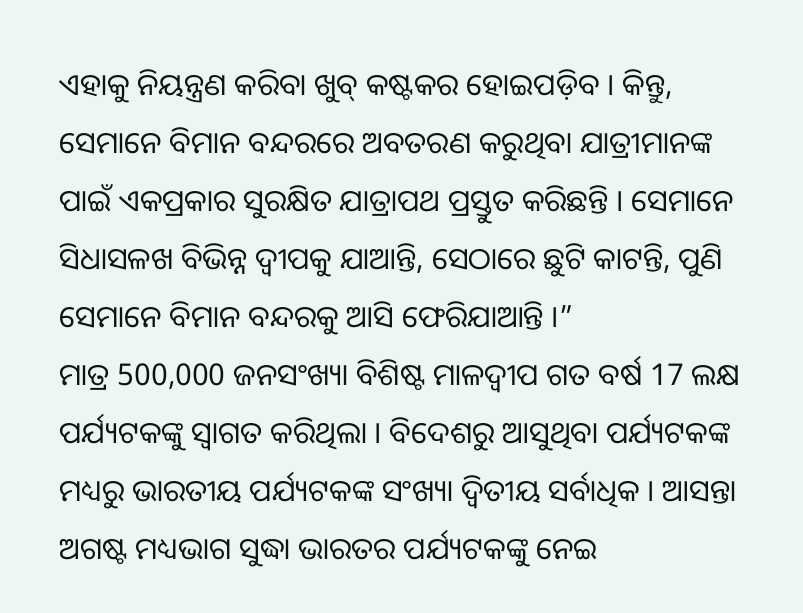ଏହାକୁ ନିୟନ୍ତ୍ରଣ କରିବା ଖୁବ୍ କଷ୍ଟକର ହୋଇପଡ଼ିବ । କିନ୍ତୁ, ସେମାନେ ବିମାନ ବନ୍ଦରରେ ଅବତରଣ କରୁଥିବା ଯାତ୍ରୀମାନଙ୍କ ପାଇଁ ଏକପ୍ରକାର ସୁରକ୍ଷିତ ଯାତ୍ରାପଥ ପ୍ରସ୍ତୁତ କରିଛନ୍ତି । ସେମାନେ ସିଧାସଳଖ ବିଭିନ୍ନ ଦ୍ବୀପକୁ ଯାଆନ୍ତି, ସେଠାରେ ଛୁଟି କାଟନ୍ତି, ପୁଣି ସେମାନେ ବିମାନ ବନ୍ଦରକୁ ଆସି ଫେରିଯାଆନ୍ତି ।”
ମାତ୍ର 500,000 ଜନସଂଖ୍ୟା ବିଶିଷ୍ଟ ମାଳଦ୍ବୀପ ଗତ ବର୍ଷ 17 ଲକ୍ଷ ପର୍ଯ୍ୟଟକଙ୍କୁ ସ୍ବାଗତ କରିଥିଲା । ବିଦେଶରୁ ଆସୁଥିବା ପର୍ଯ୍ୟଟକଙ୍କ ମଧ୍ୟରୁ ଭାରତୀୟ ପର୍ଯ୍ୟଟକଙ୍କ ସଂଖ୍ୟା ଦ୍ବିତୀୟ ସର୍ବାଧିକ । ଆସନ୍ତା ଅଗଷ୍ଟ ମଧ୍ୟଭାଗ ସୁଦ୍ଧା ଭାରତର ପର୍ଯ୍ୟଟକଙ୍କୁ ନେଇ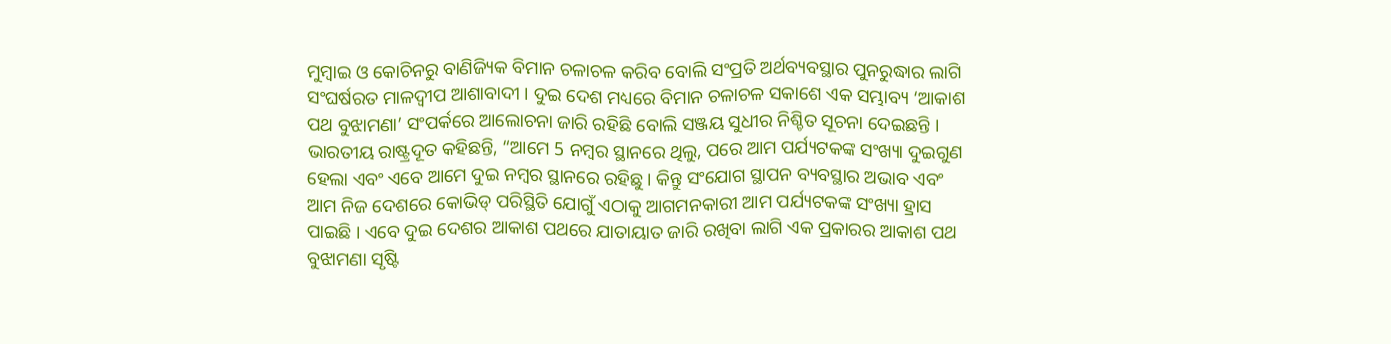ମୁମ୍ବାଇ ଓ କୋଚିନରୁ ବାଣିଜ୍ୟିକ ବିମାନ ଚଳାଚଳ କରିବ ବୋଲି ସଂପ୍ରତି ଅର୍ଥବ୍ୟବସ୍ଥାର ପୁନରୁଦ୍ଧାର ଲାଗି ସଂଘର୍ଷରତ ମାଳଦ୍ବୀପ ଆଶାବାଦୀ । ଦୁଇ ଦେଶ ମଧ୍ୟରେ ବିମାନ ଚଳାଚଳ ସକାଶେ ଏକ ସମ୍ଭାବ୍ୟ ‘ଆକାଶ ପଥ ବୁଝାମଣା’ ସଂପର୍କରେ ଆଲୋଚନା ଜାରି ରହିଛି ବୋଲି ସଞ୍ଜୟ ସୁଧୀର ନିଶ୍ଚିତ ସୂଚନା ଦେଇଛନ୍ତି । ଭାରତୀୟ ରାଷ୍ଟ୍ରଦୂତ କହିଛନ୍ତି, “ଆମେ 5 ନମ୍ବର ସ୍ଥାନରେ ଥିଲୁ, ପରେ ଆମ ପର୍ଯ୍ୟଟକଙ୍କ ସଂଖ୍ୟା ଦୁଇଗୁଣ ହେଲା ଏବଂ ଏବେ ଆମେ ଦୁଇ ନମ୍ବର ସ୍ଥାନରେ ରହିଛୁ । କିନ୍ତୁ ସଂଯୋଗ ସ୍ଥାପନ ବ୍ୟବସ୍ଥାର ଅଭାବ ଏବଂ ଆମ ନିଜ ଦେଶରେ କୋଭିଡ୍ ପରିସ୍ଥିତି ଯୋଗୁଁ ଏଠାକୁ ଆଗମନକାରୀ ଆମ ପର୍ଯ୍ୟଟକଙ୍କ ସଂଖ୍ୟା ହ୍ରାସ ପାଇଛି । ଏବେ ଦୁଇ ଦେଶର ଆକାଶ ପଥରେ ଯାତାୟାତ ଜାରି ରଖିବା ଲାଗି ଏକ ପ୍ରକାରର ଆକାଶ ପଥ ବୁଝାମଣା ସୃଷ୍ଟି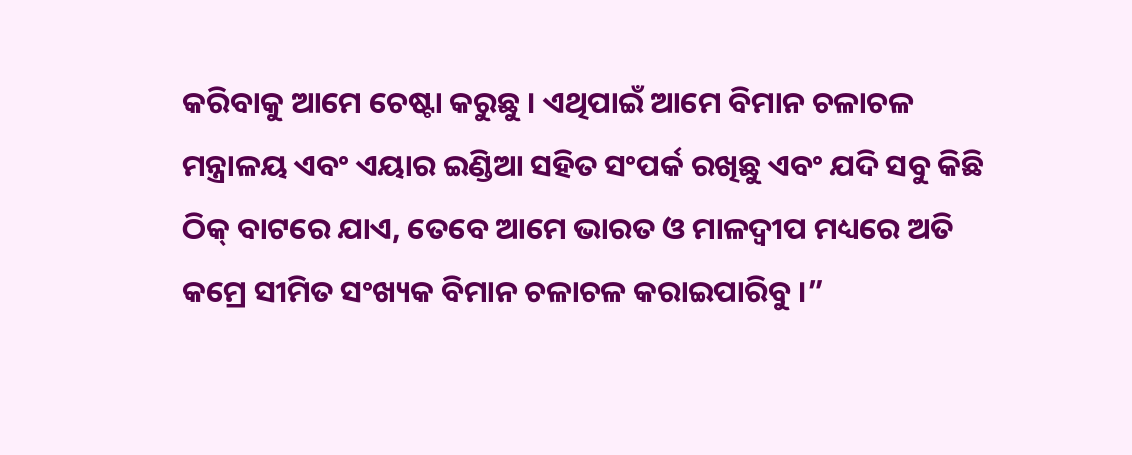କରିବାକୁ ଆମେ ଚେଷ୍ଟା କରୁଛୁ । ଏଥିପାଇଁ ଆମେ ବିମାନ ଚଳାଚଳ ମନ୍ତ୍ରାଳୟ ଏବଂ ଏୟାର ଇଣ୍ଡିଆ ସହିତ ସଂପର୍କ ରଖିଛୁ ଏବଂ ଯଦି ସବୁ କିଛି ଠିକ୍ ବାଟରେ ଯାଏ, ତେବେ ଆମେ ଭାରତ ଓ ମାଳଦ୍ବୀପ ମଧ୍ୟରେ ଅତି କମ୍ରେ ସୀମିତ ସଂଖ୍ୟକ ବିମାନ ଚଳାଚଳ କରାଇପାରିବୁ ।”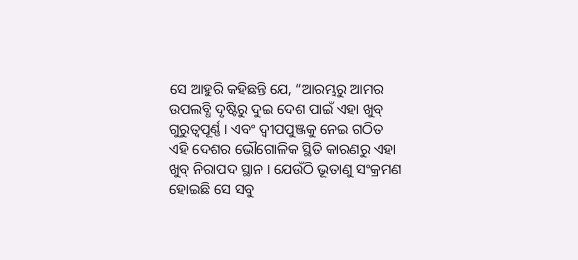ସେ ଆହୁରି କହିଛନ୍ତି ଯେ, “ଆରମ୍ଭରୁ ଆମର ଉପଲବ୍ଧି ଦୃଷ୍ଟିରୁ ଦୁଇ ଦେଶ ପାଇଁ ଏହା ଖୁବ୍ ଗୁରୁତ୍ବପୂର୍ଣ୍ଣ । ଏବଂ ଦ୍ବୀପପୁଞ୍ଜକୁ ନେଇ ଗଠିତ ଏହି ଦେଶର ଭୌଗୋଳିକ ସ୍ଥିତି କାରଣରୁ ଏହା ଖୁବ୍ ନିରାପଦ ସ୍ଥାନ । ଯେଉଁଠି ଭୂତାଣୁ ସଂକ୍ରମଣ ହୋଇଛି ସେ ସବୁ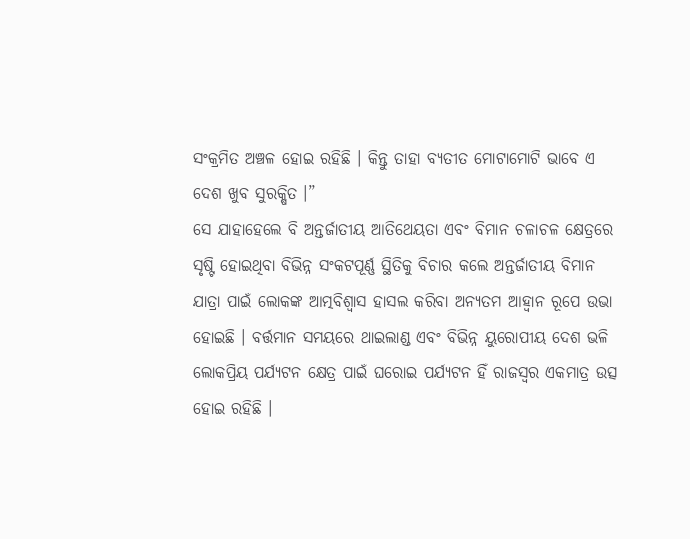ସଂକ୍ରମିତ ଅଞ୍ଚଳ ହୋଇ ରହିଛି । କିନ୍ତୁ ତାହା ବ୍ୟତୀତ ମୋଟାମୋଟି ଭାବେ ଏ ଦେଶ ଖୁବ ସୁରକ୍ଷିତ ।”
ସେ ଯାହାହେଲେ ବି ଅନ୍ତର୍ଜାତୀୟ ଆତିଥେୟତା ଏବଂ ବିମାନ ଚଳାଚଳ କ୍ଷେତ୍ରରେ ସୃଷ୍ଟି ହୋଇଥିବା ବିଭିନ୍ନ ସଂକଟପୂର୍ଣ୍ଣ ସ୍ଥିତିକୁ ବିଚାର କଲେ ଅନ୍ତର୍ଜାତୀୟ ବିମାନ ଯାତ୍ରା ପାଇଁ ଲୋକଙ୍କ ଆତ୍ମବିଶ୍ବାସ ହାସଲ କରିବା ଅନ୍ୟତମ ଆହ୍ବାନ ରୂପେ ଉଭା ହୋଇଛି । ବର୍ତ୍ତମାନ ସମୟରେ ଥାଇଲାଣ୍ଡ ଏବଂ ବିଭିନ୍ନ ୟୁରୋପୀୟ ଦେଶ ଭଳି ଲୋକପ୍ରିୟ ପର୍ଯ୍ୟଟନ କ୍ଷେତ୍ର ପାଇଁ ଘରୋଇ ପର୍ଯ୍ୟଟନ ହିଁ ରାଜସ୍ବର ଏକମାତ୍ର ଉତ୍ସ ହୋଇ ରହିଛି ।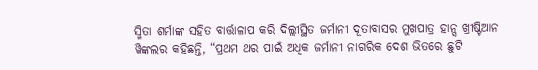ସ୍ମିତା ଶର୍ମାଙ୍କ ସହିତ ବାର୍ତ୍ତାଳାପ କରି ଦିଲ୍ଲୀସ୍ଥିତ ଜର୍ମାନୀ ଦୂତାବାସର ମୁଖପାତ୍ର ହାନ୍ସ ଖ୍ରୀଷ୍ଟିଆନ ୱିଙ୍କଲର କହିଛନ୍ତି, “ପ୍ରଥମ ଥର ପାଇଁ ଅଧିକ ଜର୍ମାନୀ ନାଗରିକ ଦେଶ ଭିତରେ ଛୁଟି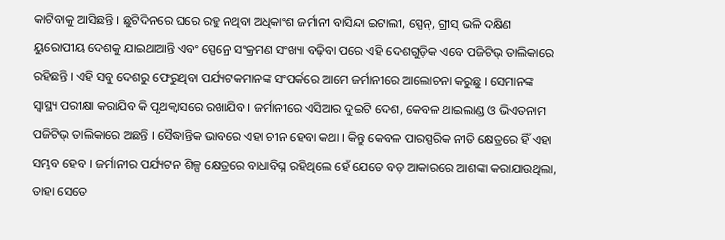କାଟିବାକୁ ଆସିଛନ୍ତି । ଛୁଟିଦିନରେ ଘରେ ରହୁ ନଥିବା ଅଧିକାଂଶ ଜର୍ମାନୀ ବାସିନ୍ଦା ଇଟାଲୀ, ସ୍ପେନ୍, ଗ୍ରୀସ୍ ଭଳି ଦକ୍ଷିଣ ୟୁରୋପୀୟ ଦେଶକୁ ଯାଇଥାଆନ୍ତି ଏବଂ ସ୍ପେନ୍ରେ ସଂକ୍ରମଣ ସଂଖ୍ୟା ବଢ଼ିବା ପରେ ଏହି ଦେଶଗୁଡ଼ିକ ଏବେ ପଜିଟିଭ୍ ତାଲିକାରେ ରହିଛନ୍ତି । ଏହି ସବୁ ଦେଶରୁ ଫେରୁଥିବା ପର୍ଯ୍ୟଟକମାନଙ୍କ ସଂପର୍କରେ ଆମେ ଜର୍ମାନୀରେ ଆଲୋଚନା କରୁଛୁ । ସେମାନଙ୍କ ସ୍ବାସ୍ଥ୍ୟ ପରୀକ୍ଷା କରାଯିବ କି ପୃଥକ୍ବାସରେ ରଖାଯିବ । ଜର୍ମାନୀରେ ଏସିଆର ଦୁଇଟି ଦେଶ, କେବଳ ଥାଇଲାଣ୍ଡ ଓ ଭିଏତନାମ ପଜିଟିଭ୍ ତାଲିକାରେ ଅଛନ୍ତି । ସୈଦ୍ଧାନ୍ତିକ ଭାବରେ ଏହା ଚୀନ ହେବା କଥା । କିନ୍ତୁ କେବଳ ପାରସ୍ପରିକ ନୀତି କ୍ଷେତ୍ରରେ ହିଁ ଏହା ସମ୍ଭବ ହେବ । ଜର୍ମାନୀର ପର୍ଯ୍ୟଟନ ଶିଳ୍ପ କ୍ଷେତ୍ରରେ ବାଧାବିଘ୍ନ ରହିଥିଲେ ହେଁ ଯେତେ ବଡ଼ ଆକାରରେ ଆଶଙ୍କା କରାଯାଉଥିଲା, ତାହା ସେତେ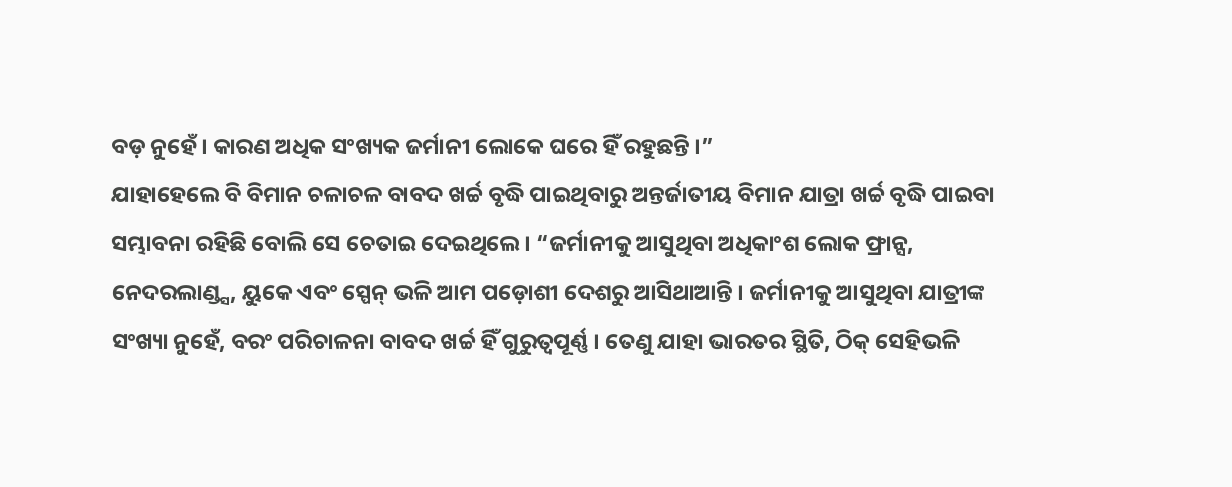ବଡ଼ ନୁହେଁ । କାରଣ ଅଧିକ ସଂଖ୍ୟକ ଜର୍ମାନୀ ଲୋକେ ଘରେ ହିଁ ରହୁଛନ୍ତି ।”
ଯାହାହେଲେ ବି ବିମାନ ଚଳାଚଳ ବାବଦ ଖର୍ଚ୍ଚ ବୃଦ୍ଧି ପାଇଥିବାରୁ ଅନ୍ତର୍ଜାତୀୟ ବିମାନ ଯାତ୍ରା ଖର୍ଚ୍ଚ ବୃଦ୍ଧି ପାଇବା ସମ୍ଭାବନା ରହିଛି ବୋଲି ସେ ଚେତାଇ ଦେଇଥିଲେ । “ଜର୍ମାନୀକୁ ଆସୁଥିବା ଅଧିକାଂଶ ଲୋକ ଫ୍ରାନ୍ସ, ନେଦରଲାଣ୍ଡ୍ସ, ୟୁକେ ଏବଂ ସ୍ପେନ୍ ଭଳି ଆମ ପଡ଼ୋଶୀ ଦେଶରୁ ଆସିଥାଆନ୍ତି । ଜର୍ମାନୀକୁ ଆସୁଥିବା ଯାତ୍ରୀଙ୍କ ସଂଖ୍ୟା ନୁହେଁ, ବରଂ ପରିଚାଳନା ବାବଦ ଖର୍ଚ୍ଚ ହିଁ ଗୁରୁତ୍ବପୂର୍ଣ୍ଣ । ତେଣୁ ଯାହା ଭାରତର ସ୍ଥିତି, ଠିକ୍ ସେହିଭଳି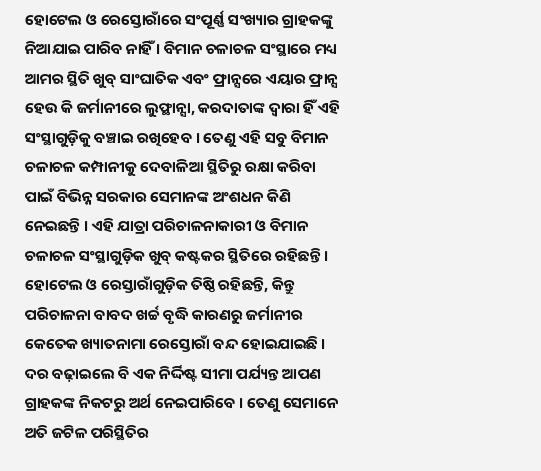ହୋଟେଲ ଓ ରେସ୍ତୋରାଁରେ ସଂପୂର୍ଣ୍ଣ ସଂଖ୍ୟାର ଗ୍ରାହକଙ୍କୁ ନିଆଯାଇ ପାରିବ ନାହିଁ । ବିମାନ ଚଳାଚଳ ସଂସ୍ଥାରେ ମଧ୍ୟ ଆମର ସ୍ଥିତି ଖୁବ୍ ସାଂଘାତିକ ଏବଂ ଫ୍ରାନ୍ସରେ ଏୟାର ଫ୍ରାନ୍ସ ହେଉ କି ଜର୍ମାନୀରେ ଲୁଫ୍ଥାନ୍ସା, କରଦାତାଙ୍କ ଦ୍ବାରା ହିଁ ଏହି ସଂସ୍ଥାଗୁଡ଼ିକୁ ବଞ୍ଚାଇ ରଖିହେବ । ତେଣୁ ଏହି ସବୁ ବିମାନ ଚଳାଚଳ କମ୍ପାନୀକୁ ଦେବାଳିଆ ସ୍ଥିତିରୁ ରକ୍ଷା କରିବା ପାଇଁ ବିଭିନ୍ନ ସରକାର ସେମାନଙ୍କ ଅଂଶଧନ କିଣି ନେଇଛନ୍ତି । ଏହି ଯାତ୍ରା ପରିଚାଳନାକାରୀ ଓ ବିମାନ ଚଳାଚଳ ସଂସ୍ଥାଗୁଡ଼ିକ ଖୁବ୍ କଷ୍ଟକର ସ୍ଥିତିରେ ରହିଛନ୍ତି । ହୋଟେଲ ଓ ରେସ୍ତାରାଁଗୁଡ଼ିକ ତିଷ୍ଠି ରହିଛନ୍ତି, କିନ୍ତୁ ପରିଚାଳନା ବାବଦ ଖର୍ଚ୍ଚ ବୃଦ୍ଧି କାରଣରୁ ଜର୍ମାନୀର କେତେକ ଖ୍ୟାତନାମା ରେସ୍ତୋରାଁ ବନ୍ଦ ହୋଇଯାଇଛି । ଦର ବଢ଼ାଇଲେ ବି ଏକ ନିର୍ଦ୍ଦିଷ୍ଟ ସୀମା ପର୍ଯ୍ୟନ୍ତ ଆପଣ ଗ୍ରାହକଙ୍କ ନିକଟରୁ ଅର୍ଥ ନେଇପାରିବେ । ତେଣୁ ସେମାନେ ଅତି ଜଟିଳ ପରିସ୍ଥିତିର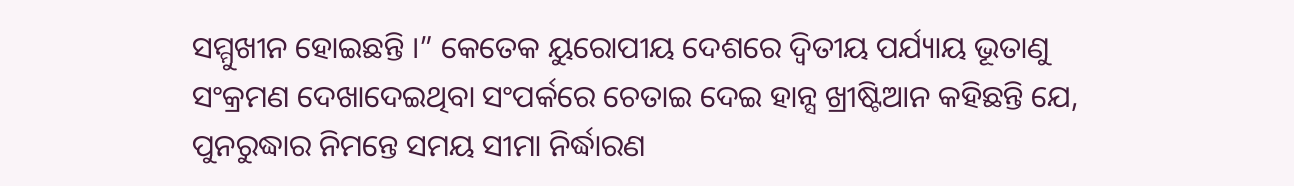ସମ୍ମୁଖୀନ ହୋଇଛନ୍ତି ।” କେତେକ ୟୁରୋପୀୟ ଦେଶରେ ଦ୍ବିତୀୟ ପର୍ଯ୍ୟାୟ ଭୂତାଣୁ ସଂକ୍ରମଣ ଦେଖାଦେଇଥିବା ସଂପର୍କରେ ଚେତାଇ ଦେଇ ହାନ୍ସ ଖ୍ରୀଷ୍ଟିଆନ କହିଛନ୍ତି ଯେ, ପୁନରୁଦ୍ଧାର ନିମନ୍ତେ ସମୟ ସୀମା ନିର୍ଦ୍ଧାରଣ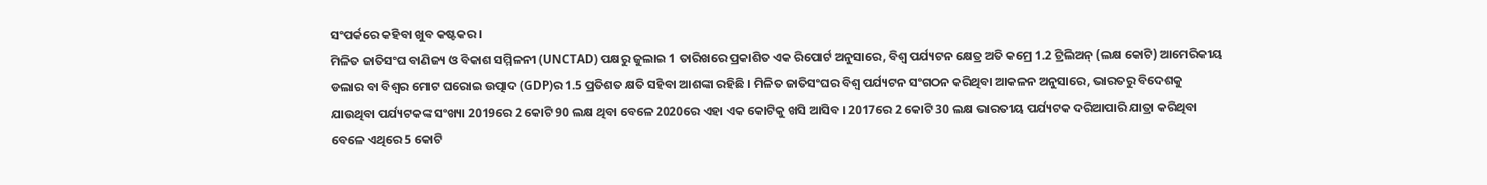ସଂପର୍କରେ କହିବା ଖୁବ କଷ୍ଟକର ।
ମିଳିତ ଜାତିସଂଘ ବାଣିଜ୍ୟ ଓ ବିକାଶ ସମ୍ମିଳନୀ (UNCTAD) ପକ୍ଷରୁ ଜୁଲାଇ 1 ତାରିଖରେ ପ୍ରକାଶିତ ଏକ ରିପୋର୍ଟ ଅନୁସାରେ, ବିଶ୍ବ ପର୍ଯ୍ୟଟନ କ୍ଷେତ୍ର ଅତି କମ୍ରେ 1.2 ଟ୍ରିଲିଅନ୍ (ଲକ୍ଷ କୋଟି) ଆମେରିକୀୟ ଡଲାର ବା ବିଶ୍ବର ମୋଟ ଘରୋଇ ଉତ୍ପାଦ (GDP)ର 1.5 ପ୍ରତିଶତ କ୍ଷତି ସହିବା ଆଶଙ୍କା ରହିଛି । ମିଳିତ ଜାତିସଂଘର ବିଶ୍ବ ପର୍ଯ୍ୟଟନ ସଂଗଠନ କରିଥିବା ଆକଳନ ଅନୁସାରେ, ଭାରତରୁ ବିଦେଶକୁ ଯାଉଥିବା ପର୍ଯ୍ୟଟକଙ୍କ ସଂଖ୍ୟା 2019ରେ 2 କୋଟି 90 ଲକ୍ଷ ଥିବା ବେଳେ 2020ରେ ଏହା ଏକ କୋଟିକୁ ଖସି ଆସିବ । 2017ରେ 2 କୋଟି 30 ଲକ୍ଷ ଭାରତୀୟ ପର୍ଯ୍ୟଟକ ଦରିଆପାରି ଯାତ୍ରା କରିଥିବା ବେଳେ ଏଥିରେ 5 କୋଟି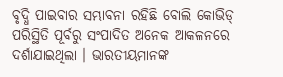ବୃଦ୍ଧି ପାଇବାର ସମ୍ଭାବନା ରହିଛି ବୋଲି କୋଭିଡ୍ ପରିସ୍ଥିତି ପୂର୍ବରୁ ସଂପାଦିତ ଅନେକ ଆକଳନରେ ଦର୍ଶାଯାଇଥିଲା । ଭାରତୀୟମାନଙ୍କ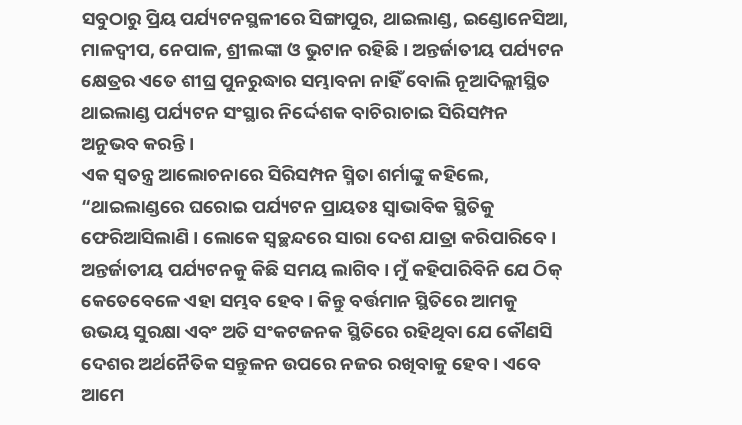ସବୁଠାରୁ ପ୍ରିୟ ପର୍ଯ୍ୟଟନସ୍ଥଳୀରେ ସିଙ୍ଗାପୁର, ଥାଇଲାଣ୍ଡ, ଇଣ୍ଡୋନେସିଆ, ମାଳଦ୍ବୀପ, ନେପାଳ, ଶ୍ରୀଲଙ୍କା ଓ ଭୁଟାନ ରହିଛି । ଅନ୍ତର୍ଜାତୀୟ ପର୍ଯ୍ୟଟନ କ୍ଷେତ୍ରର ଏତେ ଶୀଘ୍ର ପୁନରୁଦ୍ଧାର ସମ୍ଭାବନା ନାହିଁ ବୋଲି ନୂଆଦିଲ୍ଲୀସ୍ଥିତ ଥାଇଲାଣ୍ଡ ପର୍ଯ୍ୟଟନ ସଂସ୍ଥାର ନିର୍ଦ୍ଦେଶକ ବାଚିରାଚାଇ ସିରିସମ୍ପନ ଅନୁଭବ କରନ୍ତି ।
ଏକ ସ୍ବତନ୍ତ୍ର ଆଲୋଚନାରେ ସିରିସମ୍ପନ ସ୍ମିତା ଶର୍ମାଙ୍କୁ କହିଲେ, “ଥାଇଲାଣ୍ଡରେ ଘରୋଇ ପର୍ଯ୍ୟଟନ ପ୍ରାୟତଃ ସ୍ବାଭାବିକ ସ୍ଥିତିକୁ ଫେରିଆସିଲାଣି । ଲୋକେ ସ୍ବଚ୍ଛନ୍ଦରେ ସାରା ଦେଶ ଯାତ୍ରା କରିପାରିବେ । ଅନ୍ତର୍ଜାତୀୟ ପର୍ଯ୍ୟଟନକୁ କିଛି ସମୟ ଲାଗିବ । ମୁଁ କହିପାରିବିନି ଯେ ଠିକ୍ କେତେବେଳେ ଏହା ସମ୍ଭବ ହେବ । କିନ୍ତୁ ବର୍ତ୍ତମାନ ସ୍ଥିତିରେ ଆମକୁ ଉଭୟ ସୁରକ୍ଷା ଏବଂ ଅତି ସଂକଟଜନକ ସ୍ଥିତିରେ ରହିଥିବା ଯେ କୌଣସି ଦେଶର ଅର୍ଥନୈତିକ ସନ୍ତୁଳନ ଉପରେ ନଜର ରଖିବାକୁ ହେବ । ଏବେ ଆମେ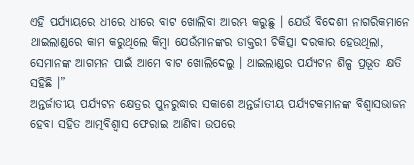ଏହି ପର୍ଯ୍ୟାୟରେ ଧୀରେ ଧୀରେ ବାଟ ଖୋଲିବା ଆରମ୍ଭ କରୁଛୁ । ଯେଉଁ ବିଦେଶୀ ନାଗରିକମାନେ ଥାଇଲାଣ୍ଡରେ କାମ କରୁଥିଲେ କିମ୍ବା ଯେଉଁମାନଙ୍କର ଡାକ୍ତରୀ ଚିକିତ୍ସା ଦରକାର ହେଉଥିଲା, ସେମାନଙ୍କ ଆଗମନ ପାଇଁ ଆମେ ବାଟ ଖୋଲିଦେଲୁ । ଥାଇଲାଣ୍ଡର ପର୍ଯ୍ୟଟନ ଶିଳ୍ପ ପ୍ରଭୂତ କ୍ଷତି ସହିଛି ।”
ଅନ୍ତର୍ଜାତୀୟ ପର୍ଯ୍ୟଟନ କ୍ଷେତ୍ରର ପୁନରୁଦ୍ଧାର ସକାଶେ ଅନ୍ତର୍ଜାତୀୟ ପର୍ଯ୍ୟଟକମାନଙ୍କ ବିଶ୍ବାସଭାଜନ ହେବା ସହିତ ଆତ୍ମବିଶ୍ବାସ ଫେରାଇ ଆଣିବା ଉପରେ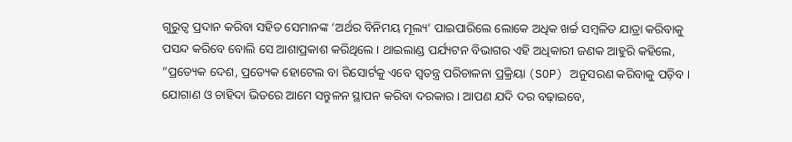ଗୁରୁତ୍ବ ପ୍ରଦାନ କରିବା ସହିତ ସେମାନଙ୍କ ‘ଅର୍ଥର ବିନିମୟ ମୂଲ୍ୟ’ ପାଇପାରିଲେ ଲୋକେ ଅଧିକ ଖର୍ଚ୍ଚ ସମ୍ବଳିତ ଯାତ୍ରା କରିବାକୁ ପସନ୍ଦ କରିବେ ବୋଲି ସେ ଆଶାପ୍ରକାଶ କରିଥିଲେ । ଥାଇଲାଣ୍ଡ ପର୍ଯ୍ୟଟନ ବିଭାଗର ଏହି ଅଧିକାରୀ ଜଣକ ଆହୁରି କହିଲେ, “ପ୍ରତ୍ୟେକ ଦେଶ, ପ୍ରତ୍ୟେକ ହୋଟେଲ ବା ରିସୋର୍ଟକୁ ଏବେ ସ୍ବତନ୍ତ୍ର ପରିଚାଳନା ପ୍ରକ୍ରିୟା (SOP) ଅନୁସରଣ କରିବାକୁ ପଡ଼ିବ । ଯୋଗାଣ ଓ ଚାହିଦା ଭିତରେ ଆମେ ସନ୍ତୁଳନ ସ୍ଥାପନ କରିବା ଦରକାର । ଆପଣ ଯଦି ଦର ବଢ଼ାଇବେ,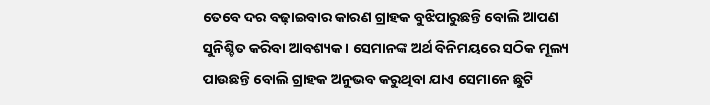ତେବେ ଦର ବଢ଼ାଇବାର କାରଣ ଗ୍ରାହକ ବୁଝିପାରୁଛନ୍ତି ବୋଲି ଆପଣ ସୁନିଶ୍ଚିତ କରିବା ଆବଶ୍ୟକ । ସେମାନଙ୍କ ଅର୍ଥ ବିନିମୟରେ ସଠିକ ମୂଲ୍ୟ ପାଉଛନ୍ତି ବୋଲି ଗ୍ରାହକ ଅନୁଭବ କରୁଥିବା ଯାଏ ସେମାନେ ଛୁଟି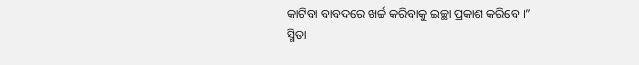କାଟିବା ବାବଦରେ ଖର୍ଚ୍ଚ କରିବାକୁ ଇଚ୍ଛା ପ୍ରକାଶ କରିବେ ।”
ସ୍ମିତା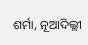ଶର୍ମା, ନୂଆଦିଲ୍ଲୀ